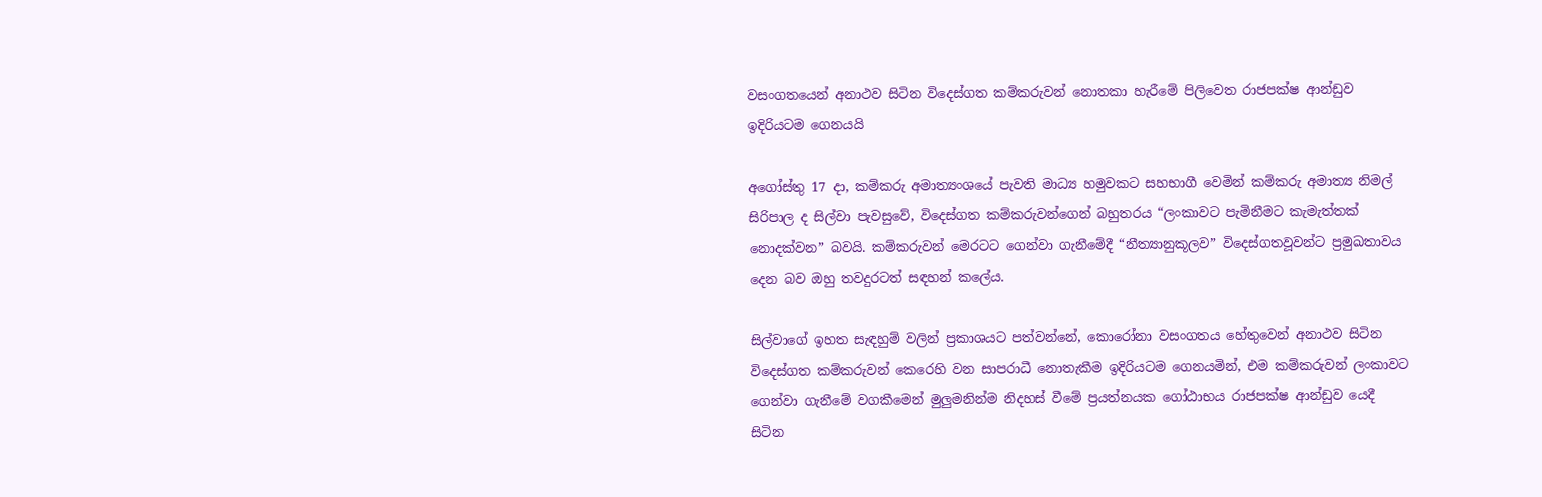වසංගතයෙන් අනාථව සිටින විදෙස්ගත කම්කරුවන් නොතකා හැරීමේ පිලිවෙත රාජපක්ෂ ආන්ඩුව ඉදිරියටම ගෙනයයි

අගෝස්තු 17 දා, කම්කරු අමාත්‍යංශයේ පැවති මාධ්‍ය හමුවකට සහභාගී වෙමින් කම්කරු අමාත්‍ය නිමල් සිරිපාල ද සිල්වා පැවසුවේ, විදෙස්ගත කම්කරුවන්ගෙන් බහුතරය “ලංකාවට පැමිනීමට කැමැත්තක් නොදක්වන” බවයි. කම්කරුවන් මෙරටට ගෙන්වා ගැනීමේදී “නීත්‍යානුකූලව” විදෙස්ගතවූවන්ට ප්‍රමුඛතාවය දෙන බව ඔහු තවදුරටත් සඳහන් කලේය.

සිල්වාගේ ඉහත සැඳහුම් වලින් ප්‍රකාශයට පත්වන්නේ, කොරෝනා වසංගතය හේතුවෙන් අනාථව සිටින විදෙස්ගත කම්කරුවන් කෙරෙහි වන සාපරාධී නොතැකීම ඉදිරියටම ගෙනයමින්, එම කම්කරුවන් ලංකාවට ගෙන්වා ගැනීමේ වගකීමෙන් මුලුමනින්ම නිදහස් වීමේ ප්‍රයත්නයක ගෝඨාභය රාජපක්ෂ ආන්ඩුව යෙදී සිටින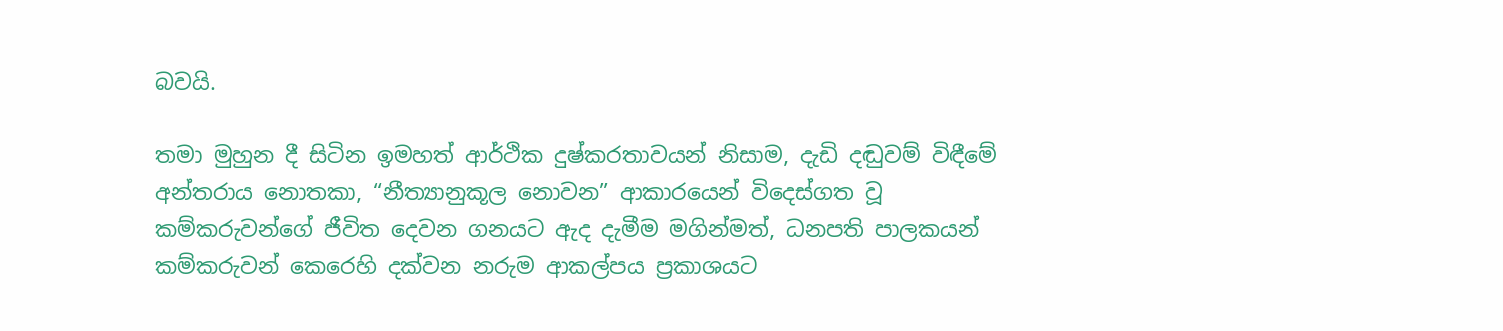බවයි.

තමා මුහුන දී සිටින ඉමහත් ආර්ථික දුෂ්කරතාවයන් නිසාම, දැඩි දඬුවම් විඳීමේ අන්තරාය නොතකා, “නීත්‍යානුකූල නොවන” ආකාරයෙන් විදෙස්ගත වූ  කම්කරුවන්ගේ ජීවිත දෙවන ගනයට ඇද දැමීම මගින්මත්, ධනපති පාලකයන් කම්කරුවන් කෙරෙහි දක්වන නරුම ආකල්පය ප්‍රකාශයට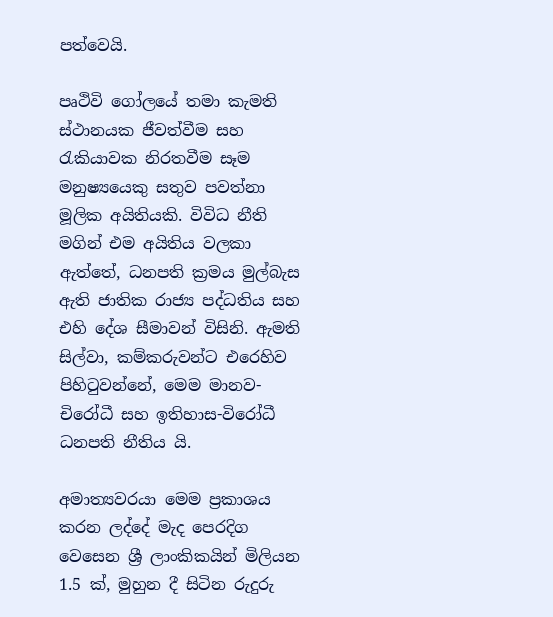පත්වෙයි.

පෘථිවි ගෝලයේ තමා කැමති ස්ථානයක ජීවත්වීම සහ රැකියාවක නිරතවීම සෑම මනුෂ්‍යයෙකු සතුව පවත්නා මූලික අයිතියකි. විවිධ නීති මගින් එම අයිතිය වලකා ඇත්තේ, ධනපති ක්‍රමය මුල්බැස ඇති ජාතික රාජ්‍ය පද්ධතිය සහ එහි දේශ සීමාවන් විසිනි. ඇමති සිල්වා, කම්කරුවන්ට එරෙහිව පිහිටුවන්නේ, මෙම මානව-චිරෝධී සහ ඉතිහාස-විරෝධී ධනපති නීතිය යි.

අමාත්‍යවරයා මෙම ප්‍රකාශය කරන ලද්දේ මැද පෙරදිග වෙසෙන ශ්‍රී ලාංකිකයින් මිලියන 1.5 ක්, මුහුන දී සිටින රුදුරු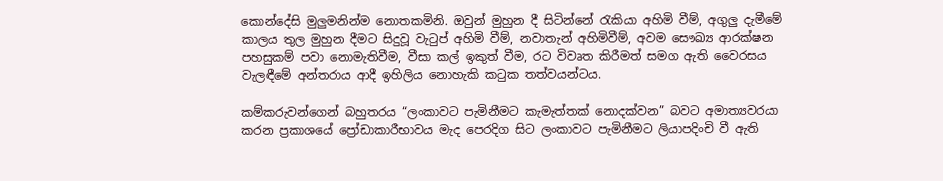කොන්දේසි මුලුමනින්ම නොතකමිනි. ඔවුන් මුහුන දී සිටින්නේ ‍රැකියා අහිමි වීම්, අගුලු දැමීමේ කාලය තුල මුහුන දීමට සිදුවූ වැටුප් අහිමි වීම්, නවාතැන් අහිමිවීම්, අවම සෞඛ්‍ය ආරක්ෂන පහසුකම් පවා නොමැතිවීම, වීසා කල් ඉකුත් වීම, රට විවෘත කිරීමත් සමග ඇති වෛරසය වැලඳීමේ අන්තරාය ආදී ඉහිලිය නොහැකි කටුක තත්වයන්ටය.

කම්කරුවන්ගෙන් බහුතරය “ලංකාවට පැමිනීමට කැමැත්තක් නොදක්වන” බවට අමාත්‍යවරයා කරන ප්‍රකාශයේ ප්‍රෝඩාකාරීභාවය මැද පෙරදිග සිට ලංකාවට පැමිනීමට ලියාපදිංචි වී ඇති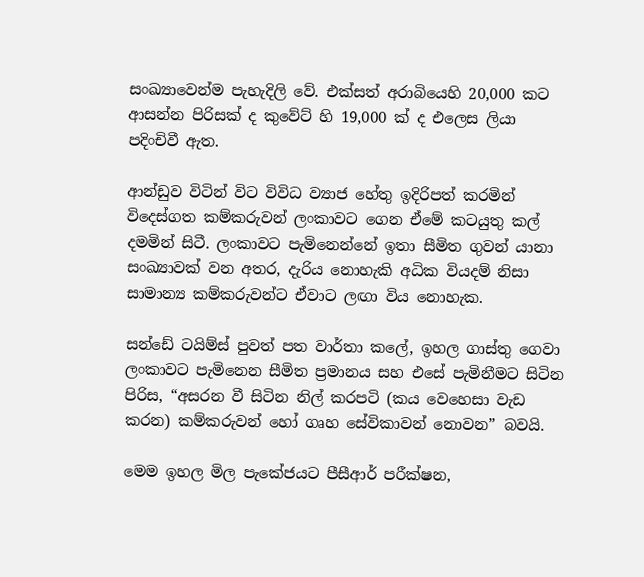සංඛ්‍යාවෙන්ම පැහැදිලි වේ. එක්සත් අරාබියෙහි 20,000 කට ආසන්න පිරිසක් ද කුවේට් හි 19,000 ක් ද එලෙස ලියා පදිංචිවී ඇත.

ආන්ඩුව විටින් විට විවිධ ව්‍යාජ හේතු ඉදිරිපත් කරමින් විදෙස්ගත කම්කරුවන් ලංකාවට ගෙන ඒමේ කටයුතු කල් දමමින් සිටී. ලංකාවට පැමිනෙන්නේ ඉතා සීමිත ගුවන් යානා සංඛ්‍යාවක් වන අතර, දැරිය නොහැකි අධික වියදම් නිසා සාමාන්‍ය කම්කරුවන්ට ඒවාට ලඟා විය නොහැක.

සන්ඩේ ටයිම්ස් පුවත් පත වාර්තා කලේ, ඉහල ගාස්තු ගෙවා ලංකාවට පැමිනෙන සීමිත ප්‍රමානය සහ එසේ පැමිනීමට සිටින පිරිස, “අසරන වී සිටින නිල් කරපටි (කය වෙහෙසා වැඩ කරන) කම්කරුවන් හෝ ගෘහ සේවිකාවන් නොවන” බවයි.

මෙම ඉහල මිල පැකේජයට පීසීආර් පරීක්ෂන,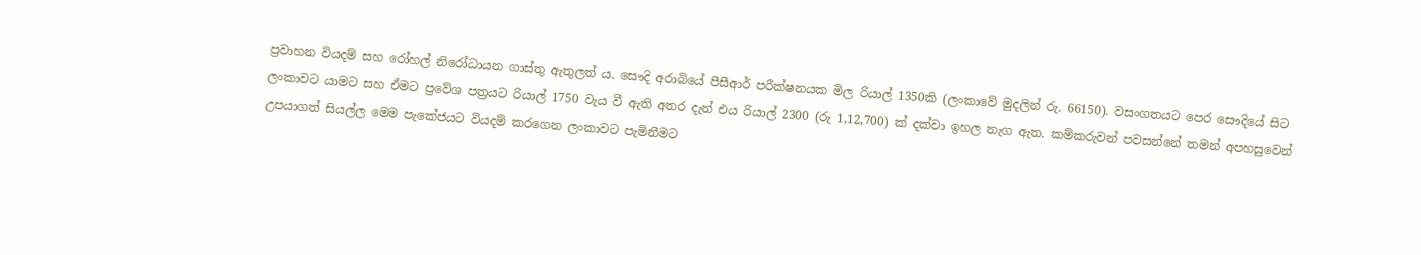ප්‍රවාහන වියදම් සහ රෝහල් නිරෝධායන ගාස්තු ඇතුලත් ය. සෞදි අරාබියේ පීසීආර් පරීක්ෂනයක මිල රියාල් 1350කි (ලංකාවේ මුදලින් රු. 66150). වසංගතයට පෙර සෞදියේ සිට ලංකාවට යාමට සහ ඒමට ප්‍රවේශ පත්‍රයට රියාල් 1750 වැය වී ඇති අතර දැන් එය රියාල් 2300 (රු 1,12,700) ක් දක්වා ඉහල නැග ඇත. කම්කරුවන් පවසන්නේ තමන් අපහසුවෙන් උපයාගත් සියල්ල මෙම පැකේජයට වියදම් කරගෙන ලංකාවට පැමිනීමට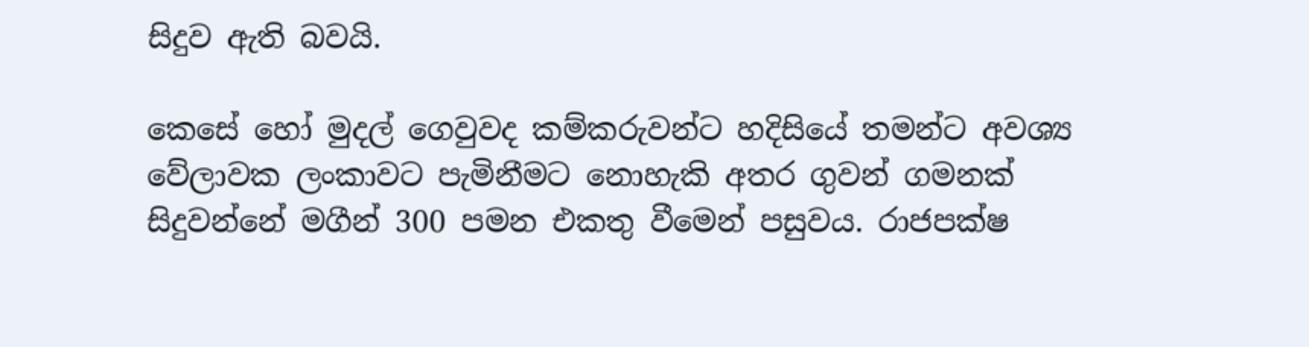සිදුව ඇති බවයි.

කෙසේ හෝ මුදල් ගෙවුවද කම්කරුවන්ට හදිසියේ තමන්ට අවශ්‍ය වේලාවක ලංකාවට පැමිනීමට නොහැකි අතර ගුවන් ගමනක් සිදුවන්නේ මගීන් 300 පමන එකතු වීමෙන් පසුවය. රාජපක්ෂ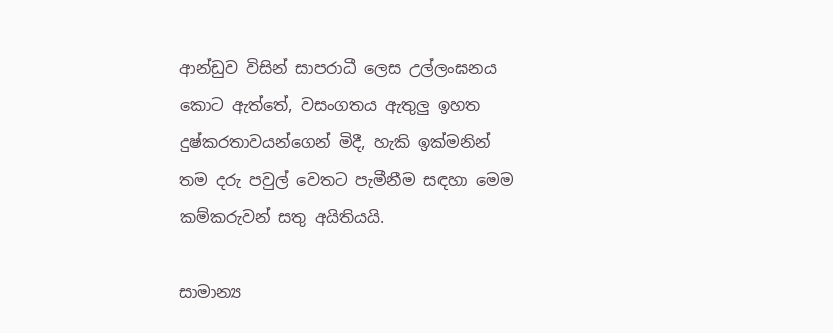ආන්ඩුව විසින් සාපරාධී ලෙස උල්ලංඝනය කොට ඇත්තේ, වසංගතය ඇතුලු ඉහත දුෂ්කරතාවයන්ගෙන් මිදී, හැකි ඉක්මනින් තම දරු පවුල් වෙතට පැමීනීම සඳහා මෙම කම්කරුවන් සතු අයිතියයි.

සාමාන්‍ය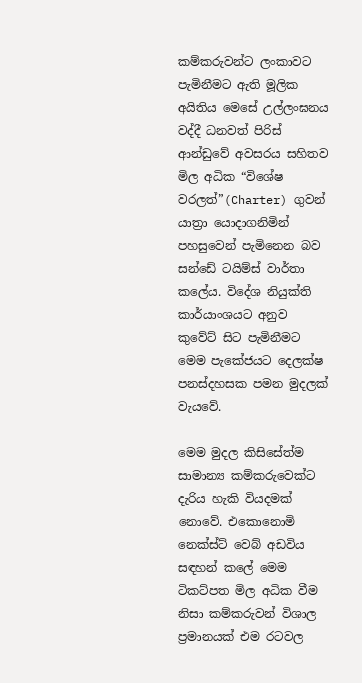කම්කරුවන්ට ලංකාවට පැමිනීමට ඇති මූලික අයිතිය මෙසේ උල්ලංඝනය වද්දී ධනවත් පිරිස් ආන්ඩුවේ අවසරය සහිතව මිල අධික “විශේෂ වරලත්”(Charter) ගුවන් යාත්‍රා යොදාගනිමින් පහසුවෙන් පැමිනෙන බව සන්ඩේ ටයිම්ස් වාර්තා කලේය. විදේශ නියුක්ති කාර්යාංශයට අනුව කුවේට් සිට පැමිනීමට මෙම පැකේජයට දෙලක්ෂ පනස්දහසක පමන මුදලක් වැයවේ.

මෙම මුදල කිසිසේත්ම සාමාන්‍ය කම්කරුවෙක්ට දැරිය හැකි වියදමක් නොවේ. එකොනොමි නෙක්ස්ට් වෙබ් අඩවිය සඳහන් කලේ මෙම ටිකට්පත මිල අධික වීම නිසා කම්කරුවන් විශාල ප්‍රමානයක් එම රටවල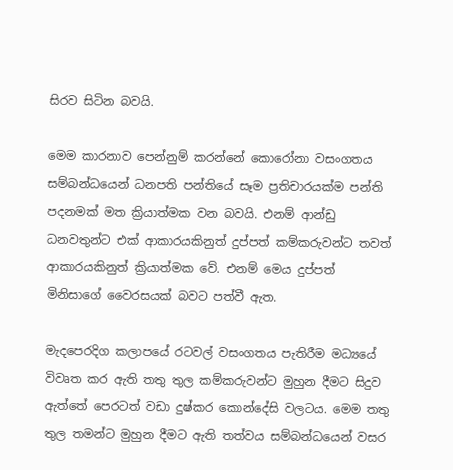සිරව සිටින බවයි.

මෙම කාරනාව පෙන්නුම් කරන්නේ කොරෝනා වසංගතය සම්බන්ධයෙන් ධනපති පන්තියේ සෑම ප්‍රතිචාරයක්ම පන්ති පදනමක් මත ක්‍රියාත්මක වන බවයි. එනම් ආන්ඩු ධනවතුන්ට එක් ආකාරයකිනුත් දුප්පත් කම්කරුවන්ට තවත් ආකාරයකිනුත් ක්‍රියාත්මක වේ. එනම් මෙය දුප්පත් මිනිසාගේ වෛරසයක් බවට පත්වී ඇත.

මැදපෙරදිග කලාපයේ රටවල් වසංගතය පැතිරීම මධ්‍යයේ විවෘත කර ඇති තතු තුල කම්කරුවන්ට මුහුන දීමට සිදුව ඇත්තේ පෙරටත් වඩා දුෂ්කර කොන්දේසි වලටය. මෙම තතු තුල තමන්ට මුහුන දීමට ඇති තත්වය සම්බන්ධයෙන් වසර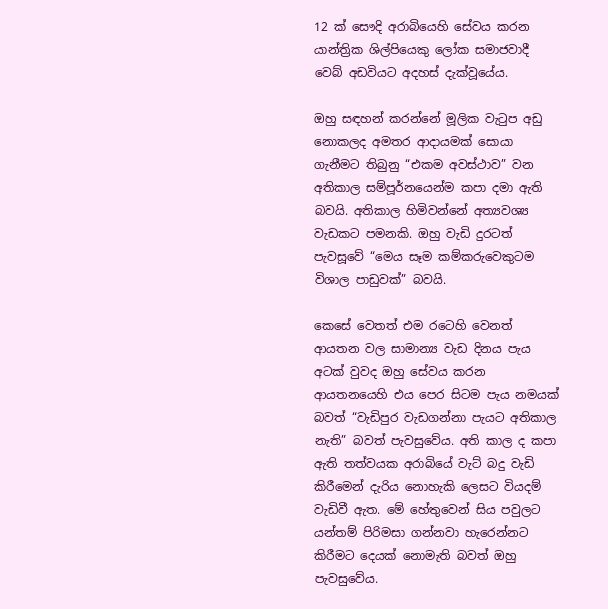12 ක් සෞදි අරාබියෙහි සේවය කරන යාන්ත්‍රික ශිල්පියෙකු ලෝක සමාජවාදී වෙබ් අඩවියට අදහස් දැක්වූයේය.

ඔහු සඳහන් කරන්නේ මූලික වැටුප අඩු නොකලද අමතර ආදායමක් සොයා ගැනීමට තිබුනු “එකම අවස්ථාව” වන  අතිකාල සම්පූර්නයෙන්ම කපා දමා ඇති බවයි. අතිකාල හිමිවන්නේ අත්‍යවශ්‍ය වැඩකට පමනකි. ඔහු වැඩි දුරටත් පැවසූවේ “මෙය සෑම කම්කරුවෙකුටම විශාල පාඩුවක්” බවයි.

කෙසේ වෙතත් එම රටෙහි වෙනත් ආයතන වල සාමාන්‍ය වැඩ දිනය පැය අටක් වුවද ඔහු සේවය කරන ආයතනයෙහි එය පෙර සිටම පැය නමයක් බවත් “වැඩිපුර වැඩගන්නා පැයට අතිකාල නැති” බවත් පැවසුවේය. අති කාල ද කපා ඇති තත්වයක අරාබියේ වැට් බදු වැඩි කිරීමෙන් දැරිය නොහැකි ලෙසට වියදම් වැඩිවී ඇත. මේ හේතුවෙන් සිය පවුලට යන්තම් පිරිමසා ගන්නවා හැරෙන්නට කිරීමට දෙයක් නොමැති බවත් ඔහු පැවසුවේය.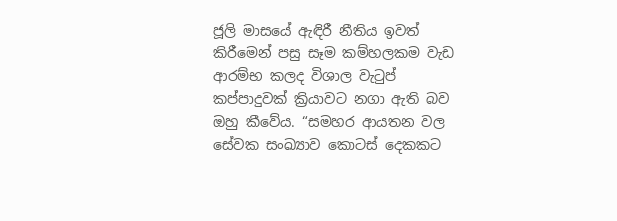ජූලි මාසයේ ඇඳිරී නීතිය ඉවත් කිරීමෙන් පසු සෑම කම්හලකම වැඩ ආරම්භ කලද විශාල වැටුප් කප්පාදුවක් ක්‍රියාවට නගා ඇති බව ඔහු කීවේය. “සමහර ආයතන වල සේවක සංඛ්‍යාව කොටස් දෙකකට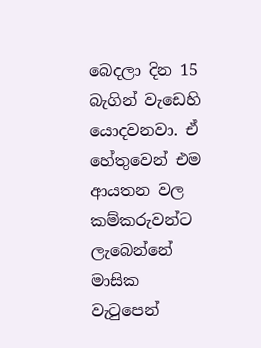බෙදලා දින 15 බැගින් වැඩෙහි යොදවනවා. ඒ හේතුවෙන් එම ආයතන වල කම්කරුවන්ට ලැබෙන්නේ මාසික වැටුපෙන්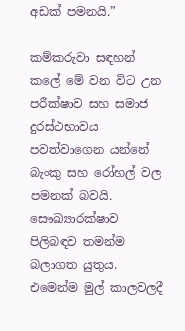අඩක් පමනයි.”

කම්කරුවා සඳහන් කලේ මේ වන විට උන පරීක්ෂාව සහ සමාජ දුරස්ථභාවය පවත්වාගෙන යන්නේ බැංකු සහ රෝහල් වල පමනක් බවයි. සෞඛ්‍යාරක්ෂාව පිලිබඳව තමන්ම බලාගත යුතුය. එමෙන්ම මුල් කාලවලදී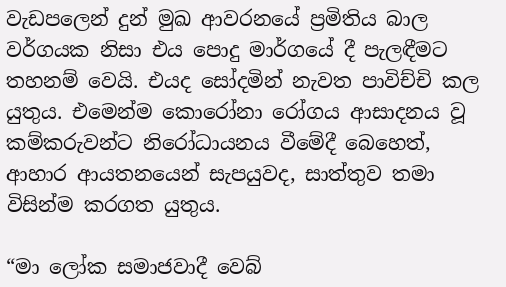වැඩපලෙන් දුන් මුඛ ආවරනයේ ප්‍රමිතිය බාල වර්ගයක නිසා එය පොදු මාර්ගයේ දී පැලඳීමට තහනම් වෙයි. එයද සෝදමින් නැවත පාවිච්චි කල යුතුය. එමෙන්ම කොරෝනා රෝගය ආසාදනය වූ කම්කරුවන්ට නිරෝධායනය වීමේදී බෙහෙත්, ආහාර ආයතනයෙන් සැපයුවද, සාත්තුව තමා විසින්ම කරගත යුතුය.

“මා ලෝක සමාජවාදී වෙබ්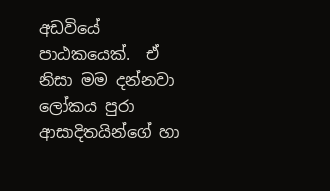අඩවියේ පාඨකයෙක්.  ඒ නිසා මම දන්නවා ලෝකය පුරා ආසාදිතයින්ගේ හා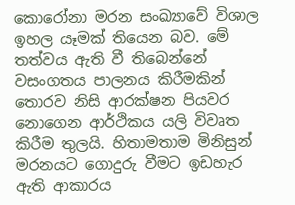කොරෝනා මරන සංඛ්‍යාවේ විශාල ඉහල යෑමක් තියෙන බව. මේ තත්වය ඇති වී තිබෙන්නේ වසංගතය පාලනය කිරීමකින් තොරව නිසි ආරක්ෂන පියවර නොගෙන ආර්ථිකය යලි විවෘත කිරීම තුලයි. හිතාමතාම මිනිසුන් මරනයට ගොදුරු වීමට ඉඩහැර ඇති ආකාරය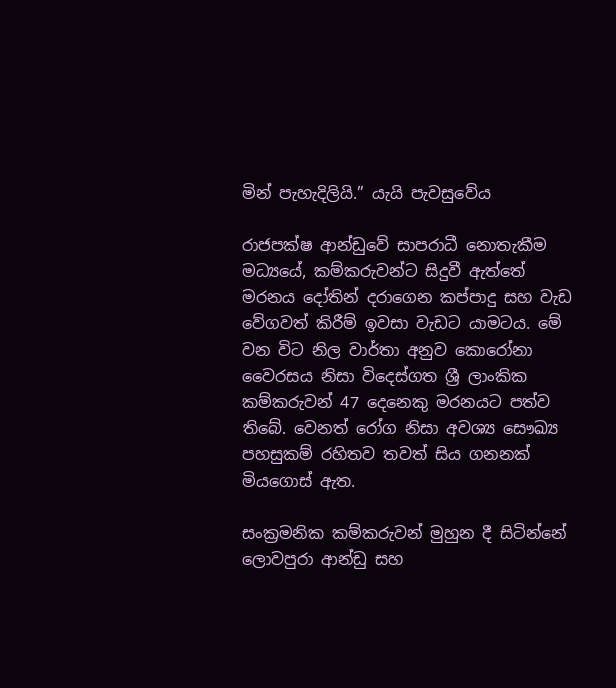මින් පැහැදිලියි.” යැයි පැවසුවේය

රාජපක්ෂ ආන්ඩුවේ සාපරාධී නොතැකීම මධ්‍යයේ, කම්කරුවන්ට සිදුවී ඇත්තේ මරනය දෝතින් දරාගෙන කප්පාදු සහ වැඩ වේගවත් කිරීම් ඉවසා වැඩට යාමටය. මේ වන විට නිල වාර්තා අනුව කොරෝනා වෛරසය නිසා විදෙස්ගත ශ්‍රී ලාංකික කම්කරුවන් 47 දෙනෙකු මරනයට පත්ව තිබේ. වෙනත් රෝග නිසා අවශ්‍ය සෞඛ්‍ය පහසුකම් රහිතව තවත් සිය ගනනක් මියගොස් ඇත.

සංක්‍රමනික කම්කරුවන් මුහුන දී සිටින්නේ ලොවපුරා ආන්ඩු සහ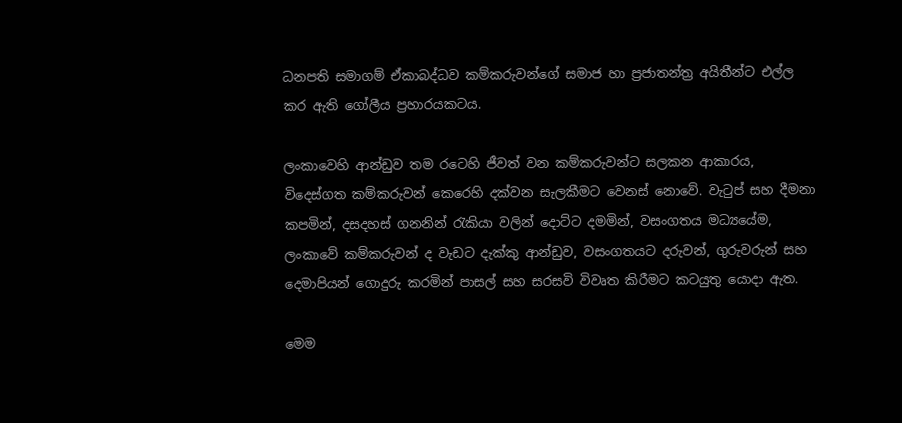ධනපති සමාගම් ඒකාබද්ධව කම්කරුවන්ගේ සමාජ හා ප්‍රජාතන්ත්‍ර අයිතීන්ට එල්ල කර ඇති ගෝලීය ප්‍රහාරයකටය.

ලංකාවෙහි ආන්ඩුව තම රටෙහි ජීවත් වන කම්කරුවන්ට සලකන ආකාරය,  විදෙස්ගත කම්කරුවන් කෙරෙහි දක්වන සැලකීමට වෙනස් නොවේ. වැටුප් සහ දීමනා කපමින්, දසදහස් ගනනින් රැකියා වලින් දොට්ට දමමින්, වසංගතය මධ්‍යයේම, ලංකාවේ කම්කරුවන් ද වැඩට දැක්කු ආන්ඩුව, වසංගතයට දරුවන්, ගුරුවරුන් සහ දෙමාපියන් ගොදුරු කරමින් පාසල් සහ සරසවි විවෘත කිරීමට කටයුතු යොදා ඇත.

මෙම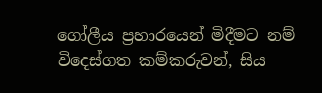ගෝලීය ප්‍රහාරයෙන් මිදීමට නම් විදෙස්ගත කම්කරුවන්, සිය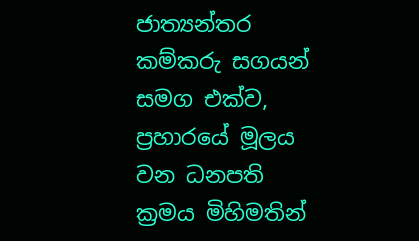ජාත්‍යන්තර කම්කරු සගයන් සමග එක්ව, ප්‍රහාරයේ මූලය වන ධනපති ක්‍රමය මිහිමතින්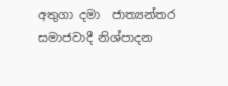අතුගා දමා  ජාත්‍යන්තර සමාජවාදී නිශ්පාදන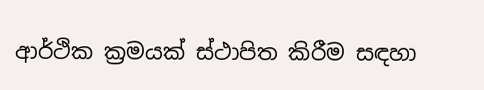ආර්ථික ක්‍රමයක් ස්ථාපිත කිරීම සඳහා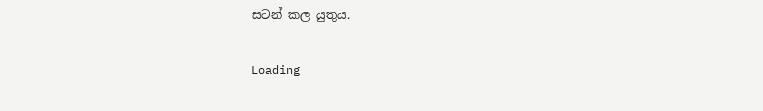සටන් කල යුතුය.

Loading